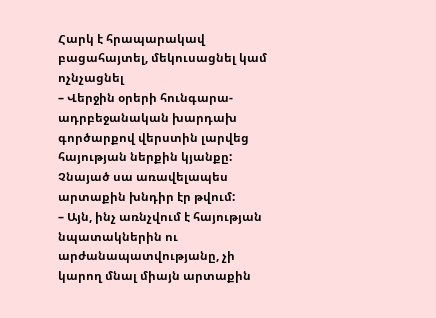Հարկ է հրապարակավ բացահայտել, մեկուսացնել կամ ոչնչացնել
– Վերջին օրերի հունգարա-ադրբեջանական խարդախ գործարքով վերստին լարվեց հայության ներքին կյանքը: Չնայած սա առավելապես արտաքին խնդիր էր թվում:
– Այն, ինչ առնչվում է հայության նպատակներին ու արժանապատվությանը, չի կարող մնալ միայն արտաքին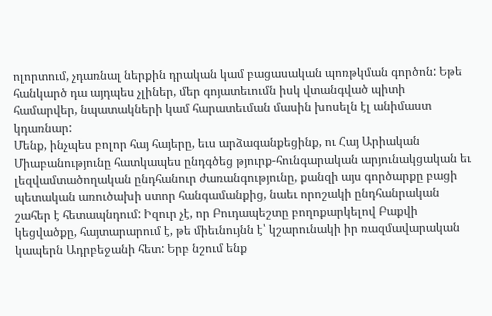ոլորտում, չդառնալ ներքին դրական կամ բացասական պոռթկման գործոն: Եթե հանկարծ դա այդպես չլիներ, մեր գոյատեւումն իսկ վտանգված պիտի համարվեր, նպատակների կամ հարատեւման մասին խոսելն էլ անիմաստ կդառնար:
Մենք, ինչպես բոլոր հայ հայերը, եւս արձագանքեցինք, ու Հայ Արիական Միաբանությունը հատկապես ընդգծեց թյուրք-հունգարական արյունակցական եւ լեզվամտածողական ընդհանուր ժառանգությունը, քանզի այս գործարքը բացի պետական առուծախի ստոր հանգամանքից, նաեւ որոշակի ընդհանրական շահեր է հետապնդում: Իզուր չէ, որ Բուդապեշտը բողոքարկելով Բաքվի կեցվածքը, հայտարարում է, թե միեւնույնն է՝ կշարունակի իր ռազմավարական կապերն Ադրբեջանի հետ: Երբ նշում ենք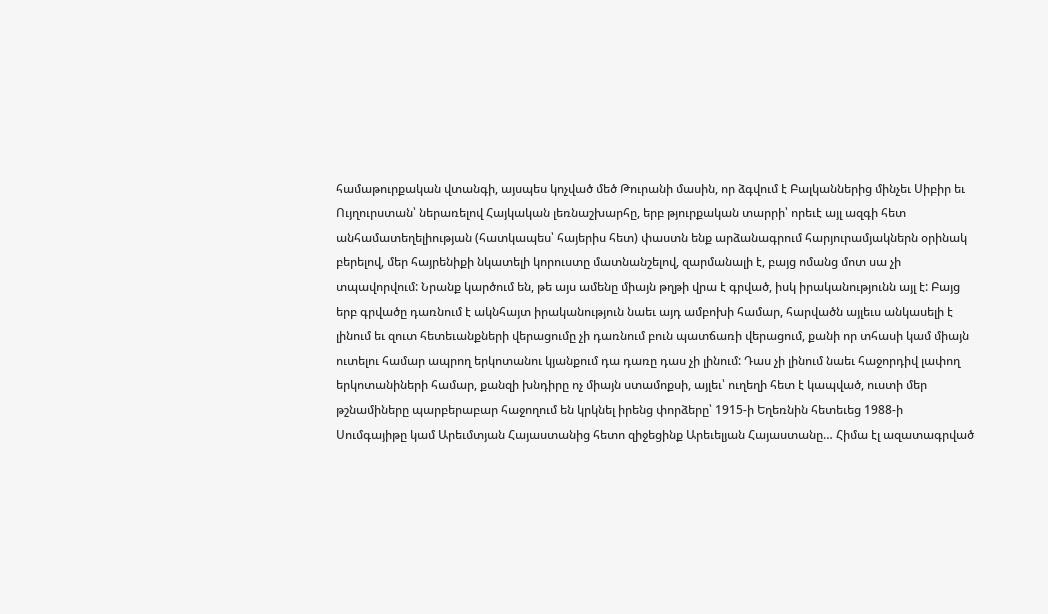համաթուրքական վտանգի, այսպես կոչված մեծ Թուրանի մասին, որ ձգվում է Բալկաններից մինչեւ Սիբիր եւ Ույղուրստան՝ ներառելով Հայկական լեռնաշխարհը, երբ թյուրքական տարրի՝ որեւէ այլ ազգի հետ անհամատեղելիության (հատկապես՝ հայերիս հետ) փաստն ենք արձանագրում հարյուրամյակներն օրինակ բերելով, մեր հայրենիքի նկատելի կորուստը մատնանշելով, զարմանալի է, բայց ոմանց մոտ սա չի տպավորվում: Նրանք կարծում են, թե այս ամենը միայն թղթի վրա է գրված, իսկ իրականությունն այլ է: Բայց երբ գրվածը դառնում է ակնհայտ իրականություն նաեւ այդ ամբոխի համար, հարվածն այլեւս անկասելի է լինում եւ զուտ հետեւանքների վերացումը չի դառնում բուն պատճառի վերացում, քանի որ տհասի կամ միայն ուտելու համար ապրող երկոտանու կյանքում դա դառը դաս չի լինում: Դաս չի լինում նաեւ հաջորդիվ լափող երկոտանիների համար, քանզի խնդիրը ոչ միայն ստամոքսի, այլեւ՝ ուղեղի հետ է կապված, ուստի մեր թշնամիները պարբերաբար հաջողում են կրկնել իրենց փորձերը՝ 1915-ի Եղեռնին հետեւեց 1988-ի Սումգայիթը կամ Արեւմտյան Հայաստանից հետո զիջեցինք Արեւելյան Հայաստանը… Հիմա էլ ազատագրված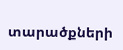տարածքների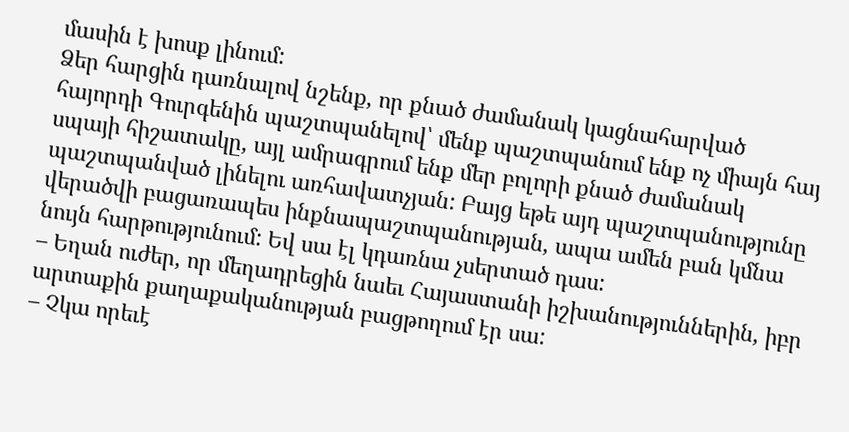մասին է խոսք լինում:
Ձեր հարցին դառնալով նշենք, որ քնած ժամանակ կացնահարված հայորդի Գուրգենին պաշտպանելով՝ մենք պաշտպանում ենք ոչ միայն հայ սպայի հիշատակը, այլ ամրագրում ենք մեր բոլորի քնած ժամանակ պաշտպանված լինելու առհավատչյան: Բայց եթե այդ պաշտպանությունը վերածվի բացառապես ինքնապաշտպանության, ապա ամեն բան կմնա նույն հարթությունում: Եվ սա էլ կդառնա չսերտած դաս:
– Եղան ուժեր, որ մեղադրեցին նաեւ Հայաստանի իշխանություններին, իբր արտաքին քաղաքականության բացթողում էր սա:
– Չկա որեւէ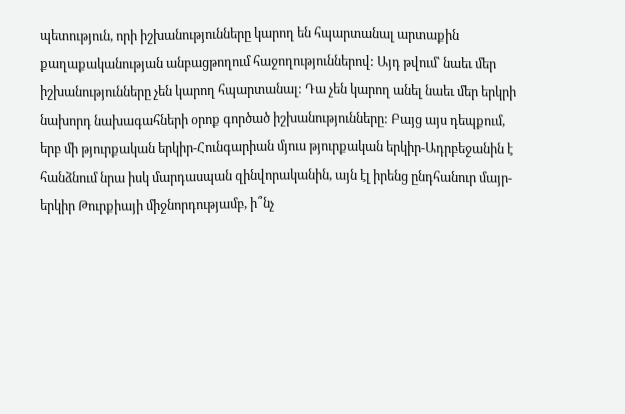պետություն, որի իշխանությունները կարող են հպարտանալ արտաքին քաղաքականության անբացթողում հաջողություններով: Այդ թվում՝ նաեւ մեր իշխանությունները չեն կարող հպարտանալ: Դա չեն կարող անել նաեւ մեր երկրի նախորդ նախագահների օրոք գործած իշխանությունները: Բայց այս դեպքում, երբ մի թյուրքական երկիր-Հունգարիան մյուս թյուրքական երկիր-Ադրբեջանին է հանձնում նրա իսկ մարդասպան զինվորականին, այն էլ իրենց ընդհանուր մայր-երկիր Թուրքիայի միջնորդությամբ, ի՞նչ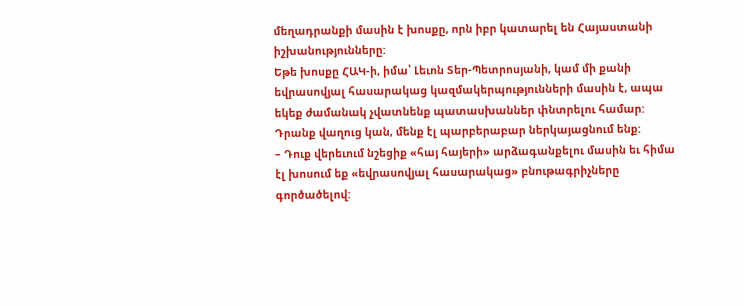մեղադրանքի մասին է խոսքը, որն իբր կատարել են Հայաստանի իշխանությունները:
Եթե խոսքը ՀԱԿ-ի, իմա՝ Լեւոն Տեր-Պետրոսյանի, կամ մի քանի եվրասովյալ հասարակաց կազմակերպությունների մասին է, ապա եկեք ժամանակ չվատնենք պատասխաններ փնտրելու համար: Դրանք վաղուց կան, մենք էլ պարբերաբար ներկայացնում ենք:
– Դուք վերեւում նշեցիք «հայ հայերի» արձագանքելու մասին եւ հիմա էլ խոսում եք «եվրասովյալ հասարակաց» բնութագրիչները գործածելով: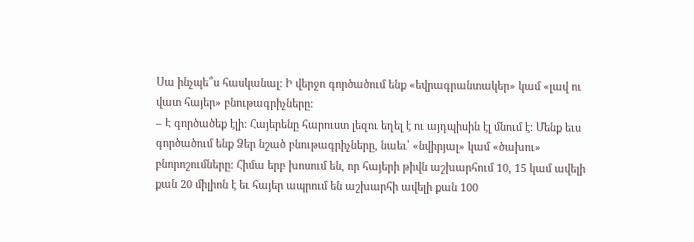Սա ինչպե՞ս հասկանալ: Ի վերջո գործածում ենք «եվրագրանտակեր» կամ «լավ ու վատ հայեր» բնութագրիչները:
– Է գործածեք էլի: Հայերենը հարուստ լեզու եղել է ու այդպիսին էլ մնում է: Մենք եւս գործածում ենք Ձեր նշած բնութագրիչները, նաեւ՝ «նվիրյալ» կամ «ծախու» բնորոշումները: Հիմա երբ խոսում են, որ հայերի թիվն աշխարհում 10, 15 կամ ավելի քան 20 միլիոն է եւ հայեր ապրում են աշխարհի ավելի քան 100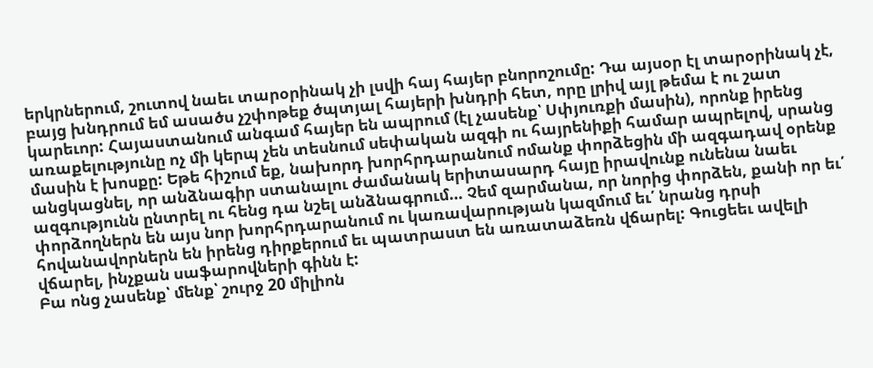երկրներում, շուտով նաեւ տարօրինակ չի լսվի հայ հայեր բնորոշումը: Դա այսօր էլ տարօրինակ չէ, բայց խնդրում եմ ասածս չշփոթեք ծպտյալ հայերի խնդրի հետ, որը լրիվ այլ թեմա է ու շատ կարեւոր: Հայաստանում անգամ հայեր են ապրում (էլ չասենք՝ Սփյուռքի մասին), որոնք իրենց առաքելությունը ոչ մի կերպ չեն տեսնում սեփական ազգի ու հայրենիքի համար ապրելով, սրանց մասին է խոսքը: Եթե հիշում եք, նախորդ խորհրդարանում ոմանք փորձեցին մի ազգադավ օրենք անցկացնել, որ անձնագիր ստանալու ժամանակ երիտասարդ հայը իրավունք ունենա նաեւ ազգությունն ընտրել ու հենց դա նշել անձնագրում… Չեմ զարմանա, որ նորից փորձեն, քանի որ եւ՛ փորձողներն են այս նոր խորհրդարանում ու կառավարության կազմում եւ՛ նրանց դրսի հովանավորներն են իրենց դիրքերում եւ պատրաստ են առատաձեռն վճարել: Գուցեեւ ավելի վճարել, ինչքան սաֆարովների գինն է:
Բա ոնց չասենք՝ մենք՝ շուրջ 20 միլիոն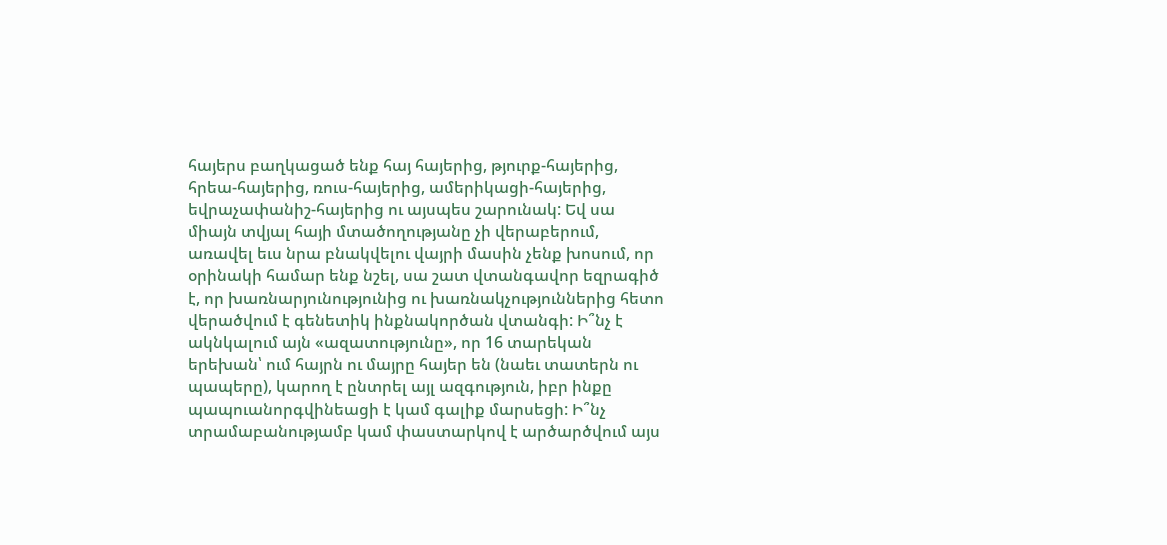հայերս բաղկացած ենք հայ հայերից, թյուրք-հայերից, հրեա-հայերից, ռուս-հայերից, ամերիկացի-հայերից, եվրաչափանիշ-հայերից ու այսպես շարունակ: Եվ սա միայն տվյալ հայի մտածողությանը չի վերաբերում, առավել եւս նրա բնակվելու վայրի մասին չենք խոսում, որ օրինակի համար ենք նշել, սա շատ վտանգավոր եզրագիծ է, որ խառնարյունությունից ու խառնակչություններից հետո վերածվում է գենետիկ ինքնակործան վտանգի: Ի՞նչ է ակնկալում այն «ազատությունը», որ 16 տարեկան երեխան՝ ում հայրն ու մայրը հայեր են (նաեւ տատերն ու պապերը), կարող է ընտրել այլ ազգություն, իբր ինքը պապուանորգվինեացի է կամ գալիք մարսեցի: Ի՞նչ տրամաբանությամբ կամ փաստարկով է արծարծվում այս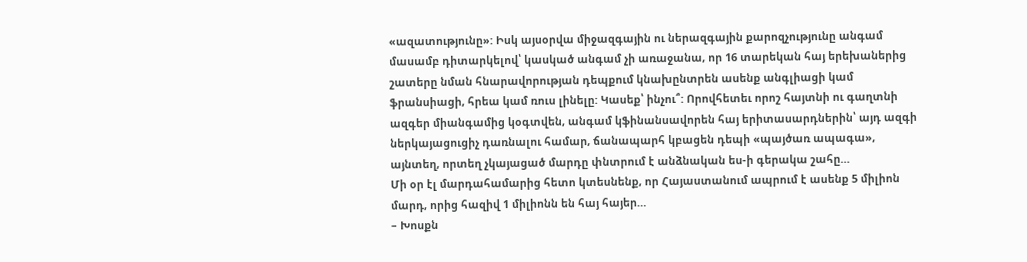«ազատությունը»: Իսկ այսօրվա միջազգային ու ներազգային քարոզչությունը անգամ մասամբ դիտարկելով՝ կասկած անգամ չի առաջանա, որ 16 տարեկան հայ երեխաներից շատերը նման հնարավորության դեպքում կնախընտրեն ասենք անգլիացի կամ ֆրանսիացի, հրեա կամ ռուս լինելը: Կասեք՝ ինչու՞: Որովհետեւ որոշ հայտնի ու գաղտնի ազգեր միանգամից կօգտվեն, անգամ կֆինանսավորեն հայ երիտասարդներին՝ այդ ազգի ներկայացուցիչ դառնալու համար, ճանապարհ կբացեն դեպի «պայծառ ապագա», այնտեղ, որտեղ չկայացած մարդը փնտրում է անձնական ես-ի գերակա շահը…
Մի օր էլ մարդահամարից հետո կտեսնենք, որ Հայաստանում ապրում է ասենք 5 միլիոն մարդ, որից հազիվ 1 միլիոնն են հայ հայեր…
– Խոսքն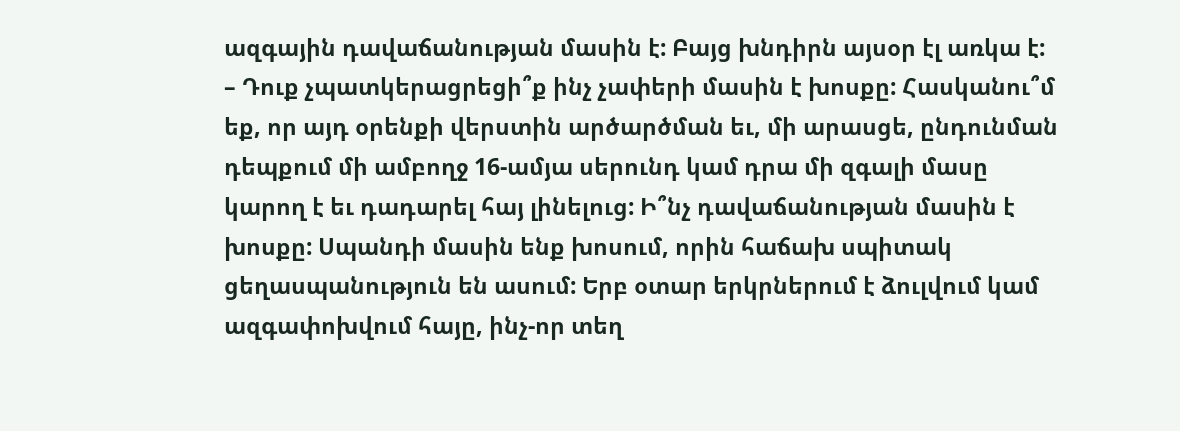ազգային դավաճանության մասին է: Բայց խնդիրն այսօր էլ առկա է:
– Դուք չպատկերացրեցի՞ք ինչ չափերի մասին է խոսքը: Հասկանու՞մ եք, որ այդ օրենքի վերստին արծարծման եւ, մի արասցե, ընդունման դեպքում մի ամբողջ 16-ամյա սերունդ կամ դրա մի զգալի մասը կարող է եւ դադարել հայ լինելուց: Ի՞նչ դավաճանության մասին է խոսքը: Սպանդի մասին ենք խոսում, որին հաճախ սպիտակ ցեղասպանություն են ասում: Երբ օտար երկրներում է ձուլվում կամ ազգափոխվում հայը, ինչ-որ տեղ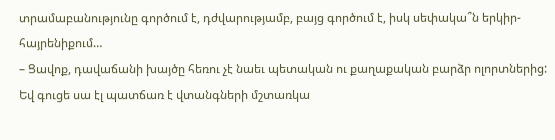տրամաբանությունը գործում է, դժվարությամբ, բայց գործում է, իսկ սեփակա՞ն երկիր-հայրենիքում…
– Ցավոք, դավաճանի խայծը հեռու չէ նաեւ պետական ու քաղաքական բարձր ոլորտներից: Եվ գուցե սա էլ պատճառ է վտանգների մշտառկա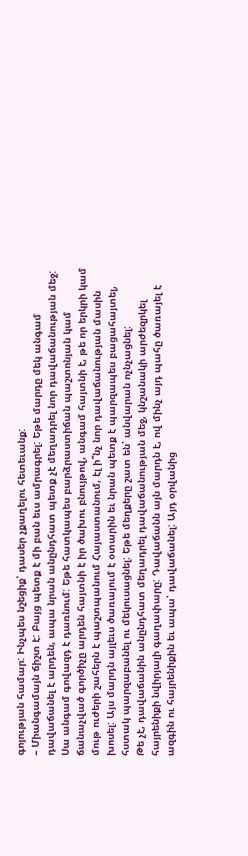գոյության համար: Ինչպես նշեցիք՝ դասեր չքաղելու հետեւանք:
– Միանգամայն ճիշտ է: Բայց պետք է մի բան եւս ամրագրել: Եթե մարդը մեկ անգամ դավաճանել է արդեն, ապա նրան անընդհատ պետք չէ մեղադրել նոր դավաճանության մեջ: Սա անգամ գովազդ է դառնում: Եթե հատկապես բարձրաստիճան պաշտոնյան կամ ճանաչված գործիչը արդեն հայտնի է իր ծախու բնույթով, անգամ հայտնի է, թե որ երկրի կամ մութ ուժերի շահերն է պաշտպանում Հայաստանում, էլ ի՞նչ նոր դավաճանության մասին խոսել: Այս մարդն այլեւս ծառայում է օտարին եւ նրան պետք է պարզապես բացահայտել, հստակ պարզաբանել ու մեկուսացնել: Եթե մեղքերը շատ են՝ անվարան ոչնչացնել:
Թե չէ, դավաճանին անընդհատ մեղադրել դավաճանության մեջ, կնշանակի արժեզրկել հայրենիքի նվիրյալի գաղափարը: Դավաճանն այն մարդն է, ով մինչ այդ պահը ծառայել է ազգին ու հայրենիքին եւ ապա՝ դավաճանել: Այդ օրվանից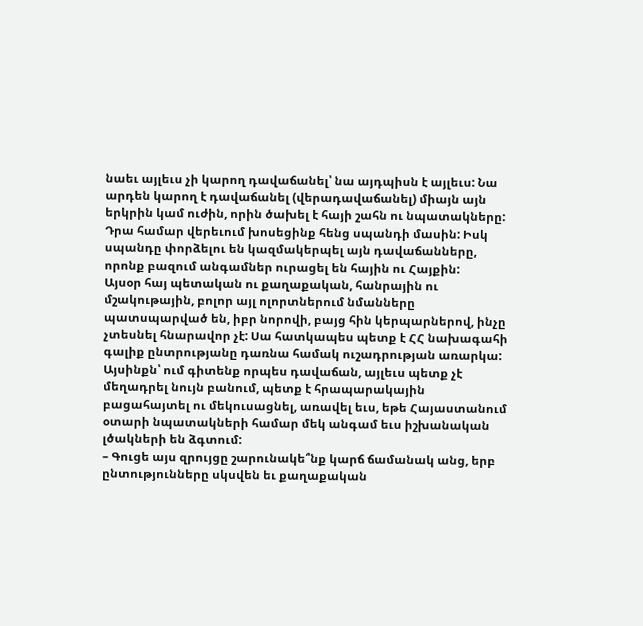նաեւ այլեւս չի կարող դավաճանել՝ նա այդպիսն է այլեւս: Նա արդեն կարող է դավաճանել (վերադավաճանել) միայն այն երկրին կամ ուժին, որին ծախել է հայի շահն ու նպատակները: Դրա համար վերեւում խոսեցինք հենց սպանդի մասին: Իսկ սպանդը փորձելու են կազմակերպել այն դավաճանները, որոնք բազում անգամներ ուրացել են հային ու Հայքին:
Այսօր հայ պետական ու քաղաքական, հանրային ու մշակութային, բոլոր այլ ոլորտներում նմանները պատսպարված են, իբր նորովի, բայց հին կերպարներով, ինչը չտեսնել հնարավոր չէ: Սա հատկապես պետք է ՀՀ նախագահի գալիք ընտրությանը դառնա համակ ուշադրության առարկա: Այսինքն՝ ում գիտենք որպես դավաճան, այլեւս պետք չէ մեղադրել նույն բանում, պետք է հրապարակային բացահայտել ու մեկուսացնել, առավել եւս, եթե Հայաստանում օտարի նպատակների համար մեկ անգամ եւս իշխանական լծակների են ձգտում:
– Գուցե այս զրույցը շարունակե՞նք կարճ ճամանակ անց, երբ ընտությունները սկսվեն եւ քաղաքական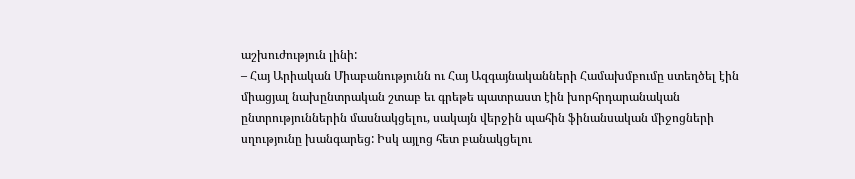աշխուժություն լինի:
– Հայ Արիական Միաբանությունն ու Հայ Ազգայնականների Համախմբումը ստեղծել էին միացյալ նախընտրական շտաբ եւ գրեթե պատրաստ էին խորհրդարանական ընտրություններին մասնակցելու, սակայն վերջին պահին ֆինանսական միջոցների սղությունը խանգարեց: Իսկ այլոց հետ բանակցելու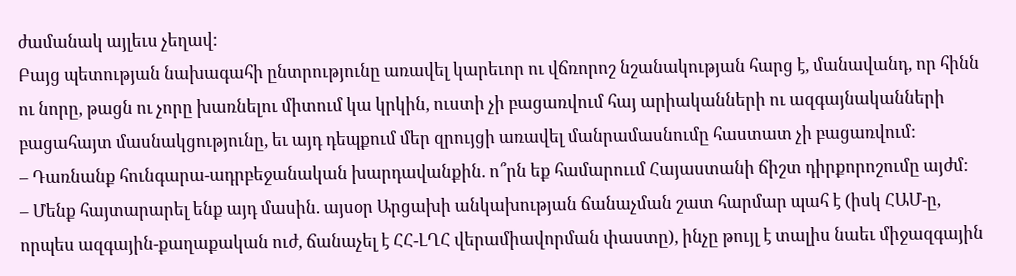ժամանակ այլեւս չեղավ:
Բայց պետության նախագահի ընտրությունը առավել կարեւոր ու վճռորոշ նշանակության հարց է, մանավանդ, որ հինն ու նորը, թացն ու չորը խառնելու միտում կա կրկին, ուստի չի բացառվում հայ արիականների ու ազգայնականների բացահայտ մասնակցությունը, եւ այդ դեպքում մեր զրույցի առավել մանրամասնումը հաստատ չի բացառվում:
– Դառնանք հունգարա-ադրբեջանական խարդավանքին. ո՞րն եք համարոււմ Հայաստանի ճիշտ դիրքորոշումը այժմ:
– Մենք հայտարարել ենք այդ մասին. այսօր Արցախի անկախության ճանաչման շատ հարմար պահ է (իսկ ՀԱՄ-ը, որպես ազգային-քաղաքական ուժ, ճանաչել է ՀՀ-ԼՂՀ վերամիավորման փաստը), ինչը թույլ է տալիս նաեւ միջազգային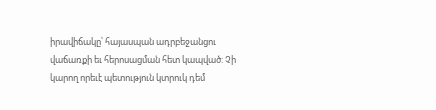իրավիճակը՝ հայասպան ադրբեջանցու վաճառքի եւ հերոսացման հետ կապված: Չի կարող որեւէ պետություն կտրուկ դեմ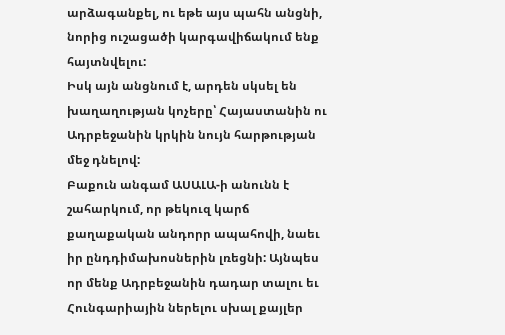արձագանքել, ու եթե այս պահն անցնի, նորից ուշացածի կարգավիճակում ենք հայտնվելու:
Իսկ այն անցնում է, արդեն սկսել են խաղաղության կոչերը՝ Հայաստանին ու Ադրբեջանին կրկին նույն հարթության մեջ դնելով:
Բաքուն անգամ ԱՍԱԼԱ-ի անունն է շահարկում, որ թեկուզ կարճ քաղաքական անդորր ապահովի, նաեւ իր ընդդիմախոսներին լռեցնի: Այնպես որ մենք Ադրբեջանին դադար տալու եւ Հունգարիային ներելու սխալ քայլեր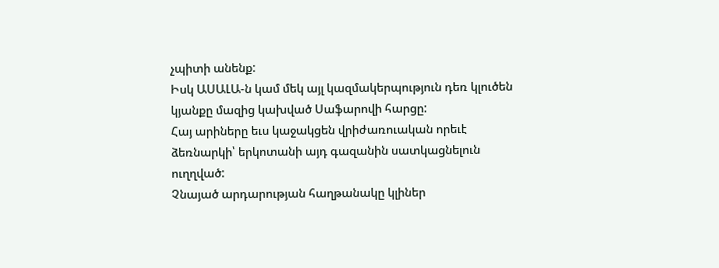չպիտի անենք:
Իսկ ԱՍԱԼԱ-ն կամ մեկ այլ կազմակերպություն դեռ կլուծեն կյանքը մազից կախված Սաֆարովի հարցը:
Հայ արիները եւս կաջակցեն վրիժառուական որեւէ ձեռնարկի՝ երկոտանի այդ գազանին սատկացնելուն ուղղված:
Չնայած արդարության հաղթանակը կլիներ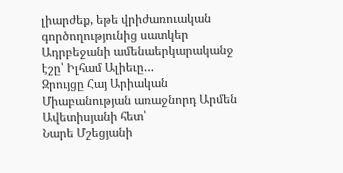լիարժեք, եթե վրիժառուական գործողությունից սատկեր Ադրբեջանի ամենաերկարականջ էշը՝ Իլհամ Ալիեւը…
Զրույցը Հայ Արիական Միաբանության առաջնորդ Արմեն Ավետիսյանի հետ՝
Նարե Մշեցյանի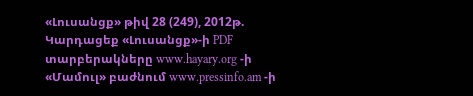«Լուսանցք» թիվ 28 (249), 2012թ.
Կարդացեք «Լուսանցք»-ի PDF տարբերակները www.hayary.org -ի «Մամուլ» բաժնում www.pressinfo.am -ի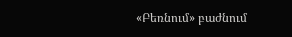«Բեռնում» բաժնում